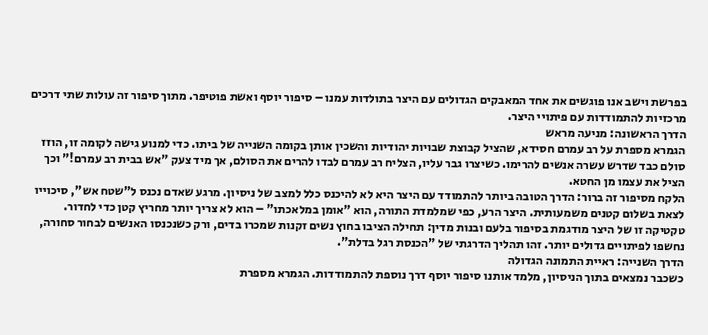בפרשת וישב אנו פוגשים את אחד המאבקים הגדולים עם היצר בתולדות עמנו – סיפור יוסף ואשת פוטיפר. מתוך סיפור זה עולות שתי דרכים מרכזיות להתמודדות עם פיתויי היצר.
הדרך הראשונה: מניעה מראש
הגמרא מספרת על רב עמרם חסידא, שהציל קבוצת שבויות יהודיות והשכין אותן בקומה השנייה של ביתו. כדי למנוע גישה לקומה זו, הוזז סולם כבד שדרש עשרה אנשים להרימו. כשיצרו גבר עליו, הצליח רב עמרם לבדו להרים את הסולם, אך מיד צעק "אש בבית רב עמרם!" וכך הציל את עצמו מן החטא.
הלקח מסיפור זה ברור: הדרך הטובה ביותר להתמודד עם היצר היא לא להיכנס כלל למצב של ניסיון. מרגע שאדם נכנס ל"שטח אש", סיכוייו לצאת בשלום קטנים משמעותית. היצר הרע, כפי שמלמדת התורה, הוא "אומן במלאכתו" – הוא לא צריך יותר מחריץ קטן כדי לחדור.
טקטיקה זו של היצר מודגמת בסיפור בלעם ובנות מדין: תחילה הציבו בחוץ נשים זקנות שמכרו בדים, ורק כשנכנסו האנשים לבחור סחורה, נחשפו לפיתויים גדולים יותר. זהו תהליך הדרגתי של "הכנסת רגל בדלת".
הדרך השנייה: ראיית התמונה הגדולה
כשכבר נמצאים בתוך הניסיון, מלמד אותנו סיפור יוסף דרך נוספת להתמודדות. הגמרא מספרת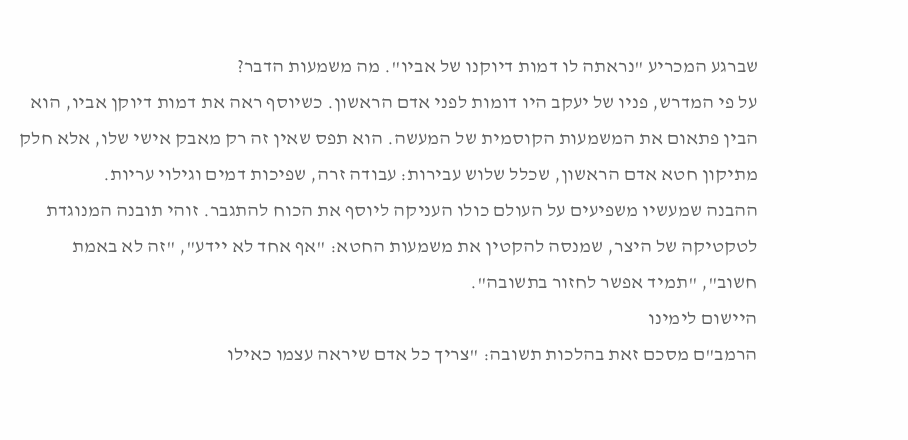שברגע המכריע "נראתה לו דמות דיוקנו של אביו". מה משמעות הדבר?
על פי המדרש, פניו של יעקב היו דומות לפני אדם הראשון. כשיוסף ראה את דמות דיוקן אביו, הוא הבין פתאום את המשמעות הקוסמית של המעשה. הוא תפס שאין זה רק מאבק אישי שלו, אלא חלק מתיקון חטא אדם הראשון, שכלל שלוש עבירות: עבודה זרה, שפיכות דמים וגילוי עריות.
ההבנה שמעשיו משפיעים על העולם כולו העניקה ליוסף את הכוח להתגבר. זוהי תובנה המנוגדת לטקטיקה של היצר, שמנסה להקטין את משמעות החטא: "אף אחד לא יידע", "זה לא באמת חשוב", "תמיד אפשר לחזור בתשובה".
היישום לימינו
הרמב"ם מסכם זאת בהלכות תשובה: "צריך כל אדם שיראה עצמו כאילו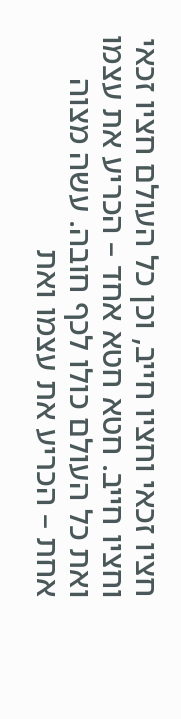חציו זכאי וחציו חייב, וכן כל העולם חציו זכאי וחציו חייב. חטא חטא אחד – הכריע את עצמו ואת כל העולם כולו לכף חובה. עשה מצוה אחת – הכריע את עצמו ואת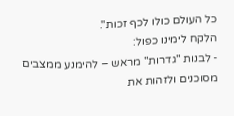כל העולם כולו לכף זכות".
הלקח לימינו כפול:
- לבנות "גדרות" מראש – להימנע ממצבים מסוכנים ולזהות את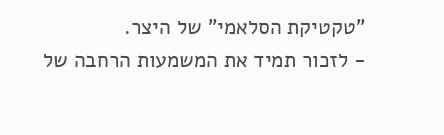"טקטיקת הסלאמי" של היצר.
- לזכור תמיד את המשמעות הרחבה של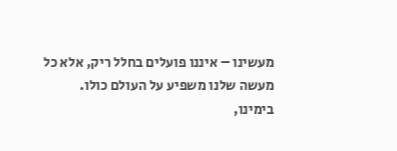מעשינו – איננו פועלים בחלל ריק, אלא כל מעשה שלנו משפיע על העולם כולו.
בימינו,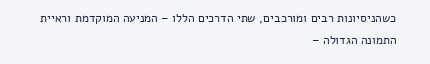כשהניסיונות רבים ומורכבים, שתי הדרכים הללו – המניעה המוקדמת וראיית התמונה הגדולה –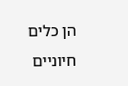הן כלים חיוניים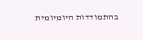בהתמודדות היומיומית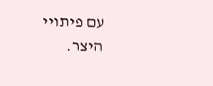עם פיתויי היצר.